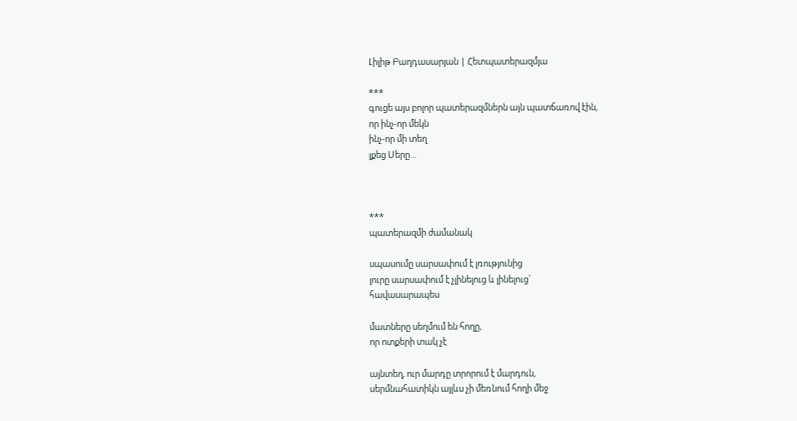Լիլիթ Բաղդասարյան | Հետպատերազմյա

***
գուցե այս բոլոր պատերազմներն այն պատճառով էին,
որ ինչ-որ մեկն
ինչ-որ մի տեղ
լքեց Սերը…



***
պատերազմի ժամանակ

սպասումը սարսափում է լռությունից
լուրը սարսափում է չլինելուց և լինելուց`
հավասարապես

մատները սեղմում են հողը,
որ ոտքերի տակ չէ

այնտեղ, ուր մարդը տրորում է մարդուն,
սերմնահատիկն այլևս չի մեռնում հողի մեջ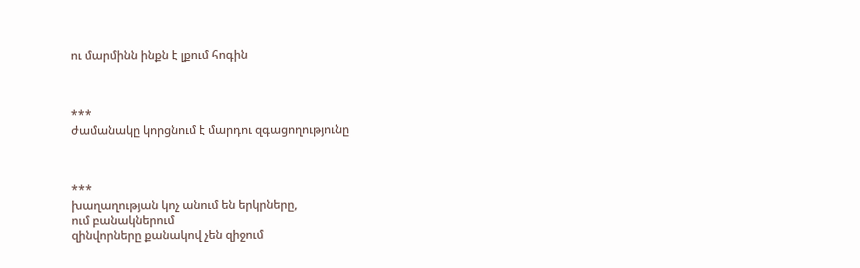ու մարմինն ինքն է լքում հոգին



***
ժամանակը կորցնում է մարդու զգացողությունը



***
խաղաղության կոչ անում են երկրները,
ում բանակներում
զինվորները քանակով չեն զիջում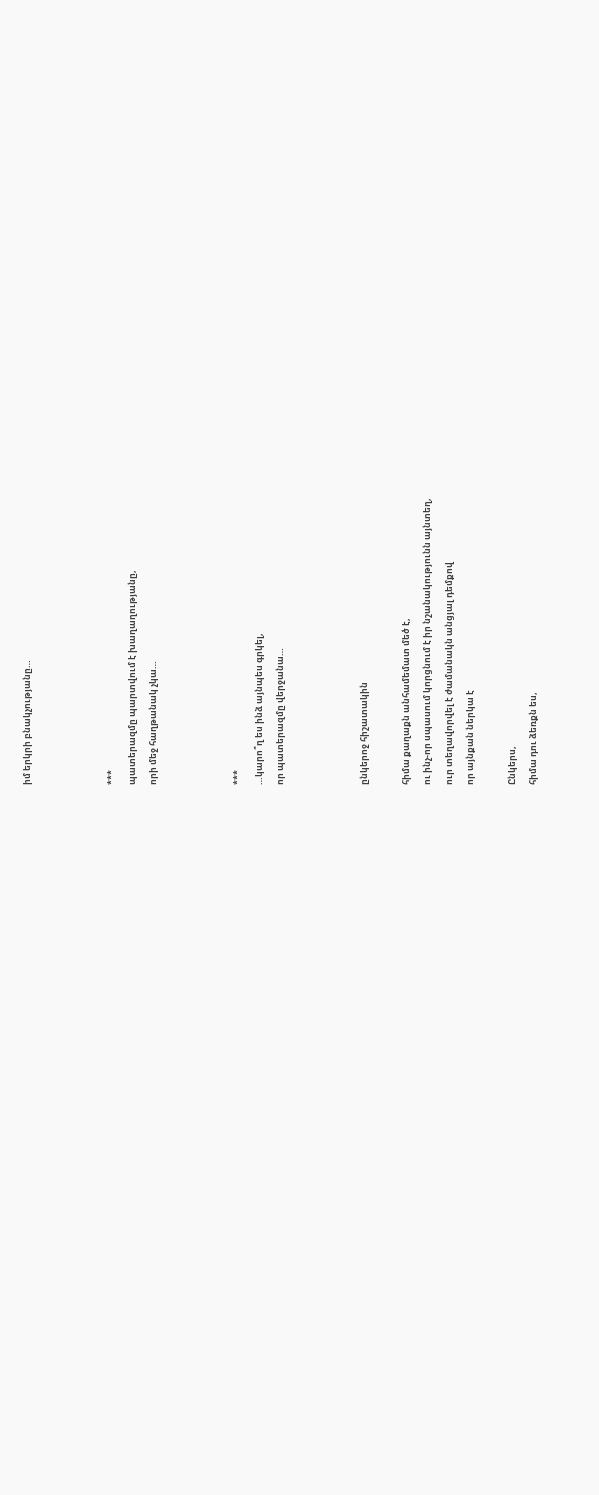իմ երկրի բնակչությանը…



***
պատերազմը պարտվում է խաղաղությանը,
որի մեջ հաղթանակ չկա…



***
…կարո՞ղ ես ինձ այնպես գրկել,
որ պատերազմը վերջանա…



ընկերոջ հիշատակին

հիմա քաղաքն անհամեմատ մեծ է,
ու ինչ-որ սպասում կորցնում է իր նշանակությունն այնտեղ,
ուր տեղավորվել է ժամանակն անցյալ դեմքով
որ այնքան ներկա է

Ընկերս,
հիմա դու ձեռքն ես,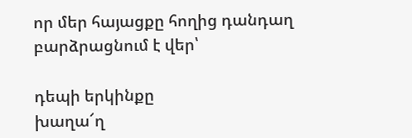որ մեր հայացքը հողից դանդաղ բարձրացնում է վեր՝

դեպի երկինքը
խաղա՜ղ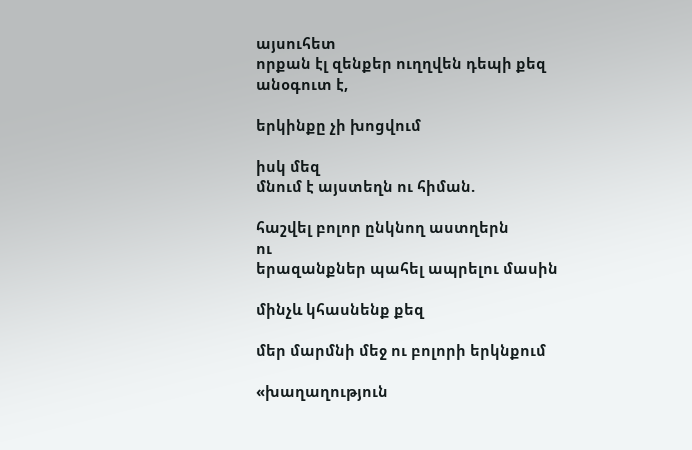այսուհետ
որքան էլ զենքեր ուղղվեն դեպի քեզ
անօգուտ է,

երկինքը չի խոցվում

իսկ մեզ
մնում է այստեղն ու հիման.

հաշվել բոլոր ընկնող աստղերն
ու
երազանքներ պահել ապրելու մասին

մինչև կհասնենք քեզ

մեր մարմնի մեջ ու բոլորի երկնքում

«խաղաղություն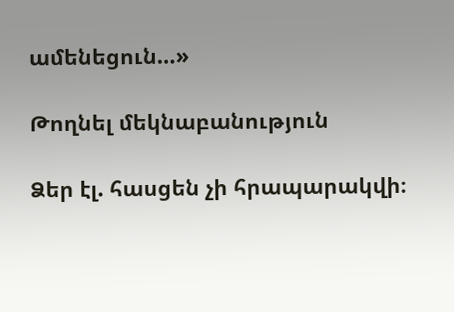ամենեցուն…»

Թողնել մեկնաբանություն

Ձեր էլ. հասցեն չի հրապարակվի։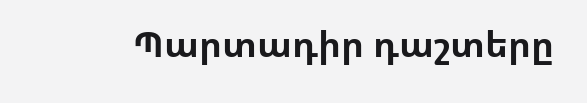Պարտադիր դաշտերը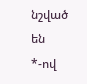նշված են *-ով